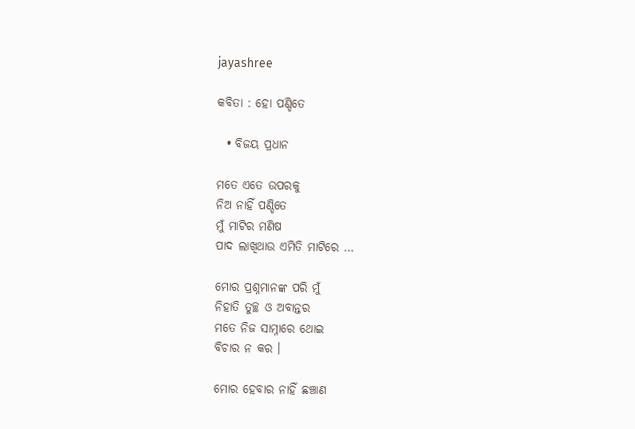jayashree

କବିତା : ହୋ ପଣ୍ଡିତେ

  • ବିଜୟ ପ୍ରଧାନ

ମତେ ଏତେ ଉପରକୁ
ନିଅ ନାହିଁ ପଣ୍ଡିତେ
ମୁଁ ମାଟିର ମଣିଷ
ପାଦ ଲାଖିଥାଉ ଏମିତି ମାଟିରେ …

ମୋର ପ୍ରଶ୍ନମାନଙ୍କ ପରି ମୁଁ
ନିହାତି ତୁଚ୍ଛ ଓ ଅବାନ୍ତର
ମତେ ନିଜ ସାମ୍ନାରେ ଥୋଇ
ବିଚାର ନ କର ।

ମୋର ହେବାର ନାହିଁ ଛଞ୍ଚାଣ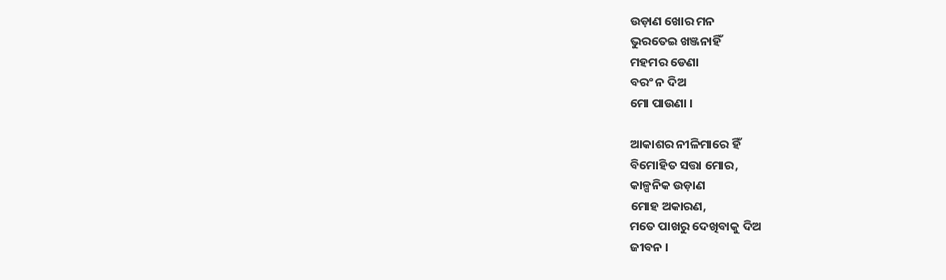ଉଡ଼ାଣ ଖୋର ମନ
ଭୁରତେଇ ଖଞ୍ଜନାହିଁ
ମହମର ଡେଣା
ବରଂ ନ ଦିଅ
ମୋ ପାଉଣା ।

ଆକାଶର ନୀଳିମାରେ ହିଁ
ବିମୋହିତ ସତ୍ତା ମୋର,
କାଳ୍ପନିକ ଉଡ଼ାଣ
ମୋହ ଅକାରଣ,
ମତେ ପାଖରୁ ଦେଖିବାକୁ ଦିଅ
ଜୀବନ ।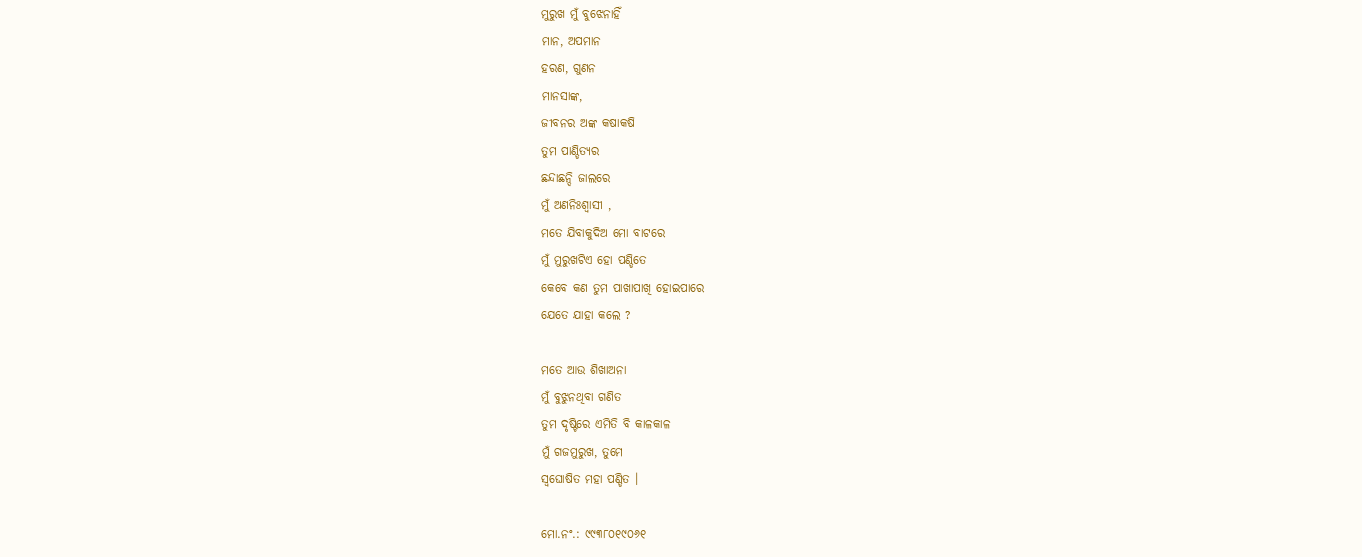ମୁରୁଖ ମୁଁ ବୁଝେନାହିଁ
ମାନ, ଅପମାନ
ହରଣ, ଗୁଣନ
ମାନସାଙ୍କ,
ଜୀବନର ଅଙ୍କ କଷାକଷି
ତୁମ ପାଣ୍ଡିତ୍ୟର
ଛନ୍ଦାଛନ୍ଦି ଜାଲରେ
ମୁଁ ଅଣନିଃଶ୍ୱାସୀ ,
ମତେ ଯିବାକୁଦିଅ ମୋ ବାଟରେ
ମୁଁ ମୁରୁଖଟିଏ ହୋ ପଣ୍ଡିତେ
କେବେ କଣ ତୁମ ପାଖାପାଖି ହୋଇପାରେ
ଯେତେ ଯାହା କଲେ ?

ମତେ ଆଉ ଶିଖାଅନା
ମୁଁ ବୁଝୁନଥିବା ଗଣିତ
ତୁମ ଦୃଷ୍ଟିରେ ଏମିତି ବି କାଳକାଳ
ମୁଁ ଗଜମୁରୁଖ, ତୁମେ
ସ୍ୱଘୋଷିତ ମହା ପଣ୍ଡିତ ।

ମୋ.ନଂ.: ୯୯୩୮୦୧୯୦୬୧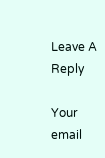Leave A Reply

Your email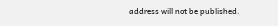address will not be published.